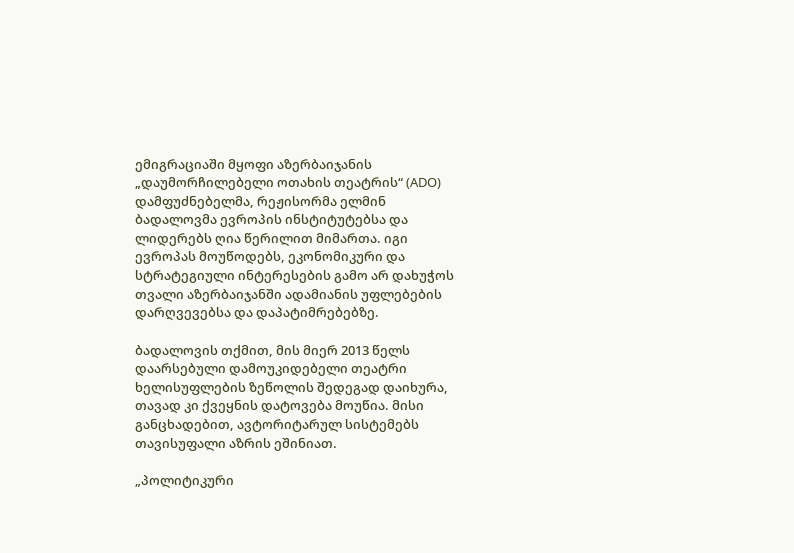ემიგრაციაში მყოფი აზერბაიჯანის „დაუმორჩილებელი ოთახის თეატრის“ (ADO) დამფუძნებელმა, რეჟისორმა ელმინ ბადალოვმა ევროპის ინსტიტუტებსა და ლიდერებს ღია წერილით მიმართა. იგი ევროპას მოუწოდებს, ეკონომიკური და სტრატეგიული ინტერესების გამო არ დახუჭოს თვალი აზერბაიჯანში ადამიანის უფლებების დარღვევებსა და დაპატიმრებებზე.

ბადალოვის თქმით, მის მიერ 2013 წელს დაარსებული დამოუკიდებელი თეატრი ხელისუფლების ზეწოლის შედეგად დაიხურა, თავად კი ქვეყნის დატოვება მოუწია. მისი განცხადებით, ავტორიტარულ სისტემებს თავისუფალი აზრის ეშინიათ.

„პოლიტიკური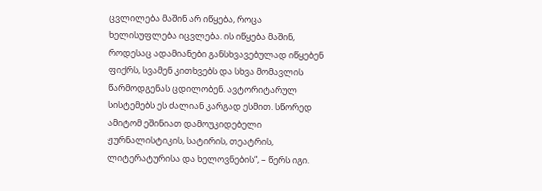ცვლილება მაშინ არ იწყება, როცა ხელისუფლება იცვლება. ის იწყება მაშინ, როდესაც ადამიანები განსხვავებულად იწყებენ ფიქრს, სვამენ კითხვებს და სხვა მომავლის წარმოდგენას ცდილობენ. ავტორიტარულ სისტემებს ეს ძალიან კარგად ესმით. სწორედ ამიტომ ეშინიათ დამოუკიდებელი ჟურნალისტიკის, სატირის, თეატრის, ლიტერატურისა და ხელოვნების“, – წერს იგი.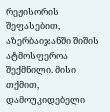რეჟისორის შეფასებით, აზერბაიჯანში შიშის ატმოსფეროა შექმნილი. მისი თქმით, დამოუკიდებელი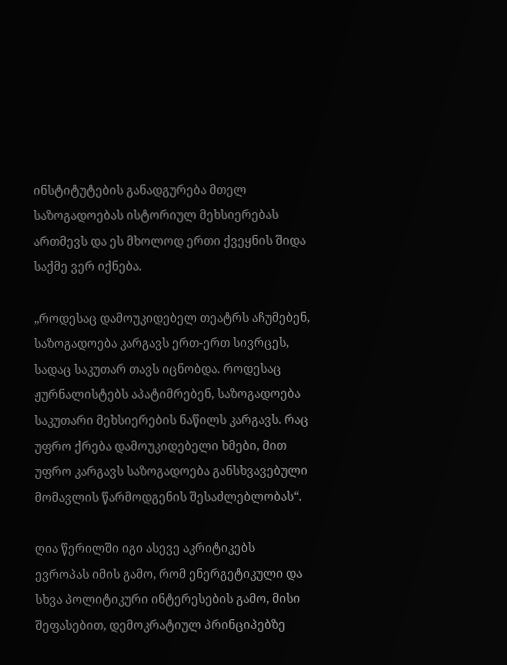ინსტიტუტების განადგურება მთელ საზოგადოებას ისტორიულ მეხსიერებას ართმევს და ეს მხოლოდ ერთი ქვეყნის შიდა საქმე ვერ იქნება.

„როდესაც დამოუკიდებელ თეატრს აჩუმებენ, საზოგადოება კარგავს ერთ-ერთ სივრცეს, სადაც საკუთარ თავს იცნობდა. როდესაც ჟურნალისტებს აპატიმრებენ, საზოგადოება საკუთარი მეხსიერების ნაწილს კარგავს. რაც უფრო ქრება დამოუკიდებელი ხმები, მით უფრო კარგავს საზოგადოება განსხვავებული მომავლის წარმოდგენის შესაძლებლობას“.

ღია წერილში იგი ასევე აკრიტიკებს ევროპას იმის გამო, რომ ენერგეტიკული და სხვა პოლიტიკური ინტერესების გამო, მისი შეფასებით, დემოკრატიულ პრინციპებზე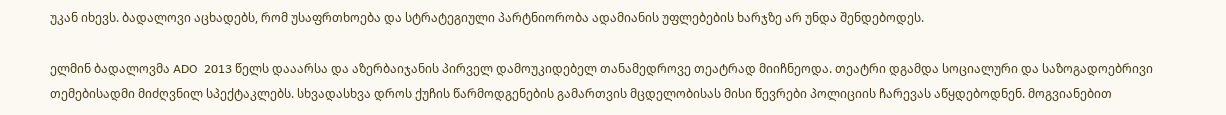უკან იხევს. ბადალოვი აცხადებს, რომ უსაფრთხოება და სტრატეგიული პარტნიორობა ადამიანის უფლებების ხარჯზე არ უნდა შენდებოდეს.

ელმინ ბადალოვმა ADO  2013 წელს დააარსა და აზერბაიჯანის პირველ დამოუკიდებელ თანამედროვე თეატრად მიიჩნეოდა. თეატრი დგამდა სოციალური და საზოგადოებრივი თემებისადმი მიძღვნილ სპექტაკლებს. სხვადასხვა დროს ქუჩის წარმოდგენების გამართვის მცდელობისას მისი წევრები პოლიციის ჩარევას აწყდებოდნენ. მოგვიანებით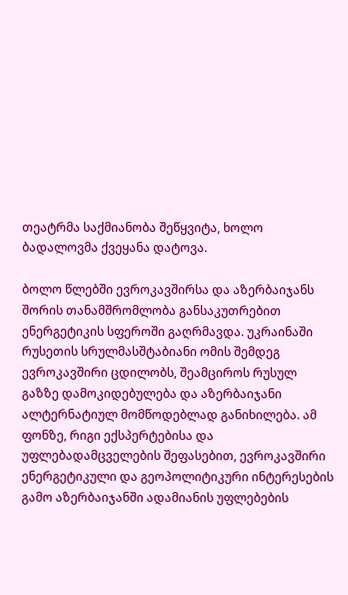თეატრმა საქმიანობა შეწყვიტა, ხოლო ბადალოვმა ქვეყანა დატოვა.

ბოლო წლებში ევროკავშირსა და აზერბაიჯანს შორის თანამშრომლობა განსაკუთრებით ენერგეტიკის სფეროში გაღრმავდა. უკრაინაში რუსეთის სრულმასშტაბიანი ომის შემდეგ ევროკავშირი ცდილობს, შეამციროს რუსულ გაზზე დამოკიდებულება და აზერბაიჯანი ალტერნატიულ მომწოდებლად განიხილება. ამ ფონზე, რიგი ექსპერტებისა და უფლებადამცველების შეფასებით, ევროკავშირი ენერგეტიკული და გეოპოლიტიკური ინტერესების გამო აზერბაიჯანში ადამიანის უფლებების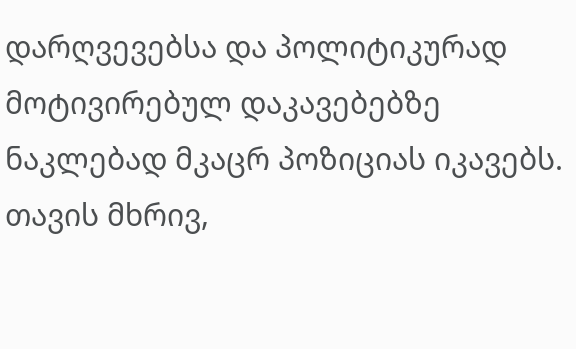დარღვევებსა და პოლიტიკურად მოტივირებულ დაკავებებზე ნაკლებად მკაცრ პოზიციას იკავებს. თავის მხრივ,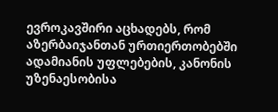ევროკავშირი აცხადებს, რომ აზერბაიჯანთან ურთიერთობებში ადამიანის უფლებების, კანონის უზენაესობისა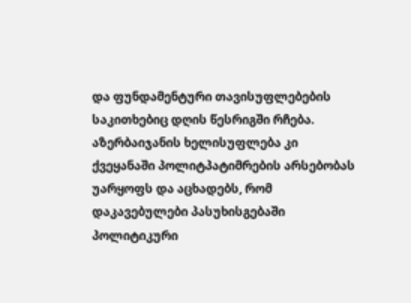და ფუნდამენტური თავისუფლებების საკითხებიც დღის წესრიგში რჩება. აზერბაიჯანის ხელისუფლება კი ქვეყანაში პოლიტპატიმრების არსებობას უარყოფს და აცხადებს, რომ დაკავებულები პასუხისგებაში პოლიტიკური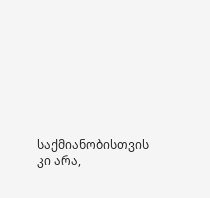საქმიანობისთვის კი არა,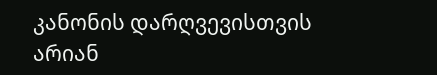კანონის დარღვევისთვის არიან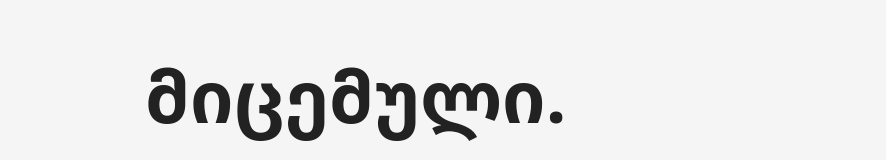მიცემული.